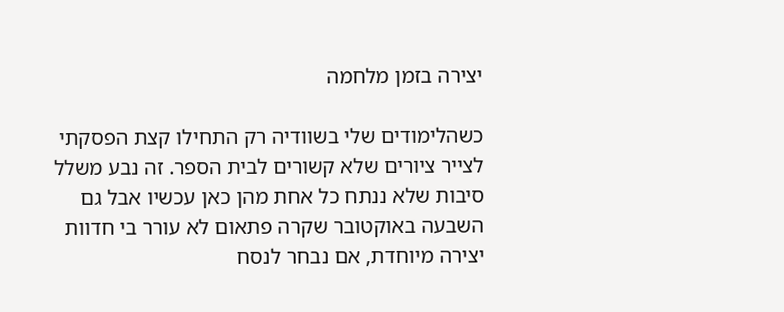יצירה בזמן מלחמה

כשהלימודים שלי בשוודיה רק התחילו קצת הפסקתי לצייר ציורים שלא קשורים לבית הספר. זה נבע משלל סיבות שלא ננתח כל אחת מהן כאן עכשיו אבל גם השבעה באוקטובר שקרה פתאום לא עורר בי חדוות יצירה מיוחדת, אם נבחר לנסח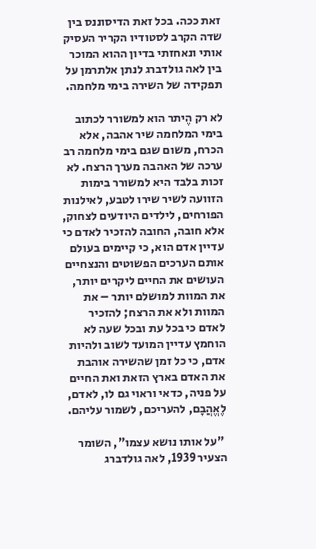זאת ככה. בכל זאת הדיסוננס בין שדה הקרב לסטודיו הקריר העסיק אותי ונאחזתי בדיון ההוא המוכר בין לאה גולדברג לנתן אלתרמן על תפקידה של השירה בימי מלחמה.

לא רק הֶיתר הוא למשורר לכתוב בימי המלחמה שיר אהבה, אלא הכרח, משום שגם בימי מלחמה רב ערכה של האהבה מערך הרצח. לא זכות בלבד היא למשורר בימות הזוועה לשיר שירו לטבע, לאילנות הפורחים, לילדים היודעים לצחוק, אלא חובה, החובה להזכיר לאדם כי עדיין אדם הוא, כי קיימים בעולם אותם הערכים הפשוטים והנצחיים העושים את החיים ליקרים יותר, את המוות למושלם יותר – את המוות ולא את הרצח; להזכיר לאדם כי בכל עת ובכל שעה לא הוחמץ עדיין המועד לשוב ולהיות אדם, כי כל זמן שהשירה אוהבת את האדם בארץ הזאת ואת החיים על פניה, כדאי וראוי גם לו, לאדם, לֶאֱהֲבָם, להעריכם, לשמור עליהם.

 "על אותו נושא עצמו", השומר הצעיר 1939, לאה גולדברג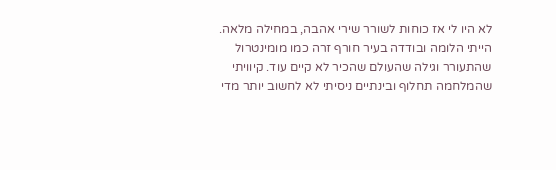לא היו לי אז כוחות לשורר שירי אהבה, במחילה מלאה. הייתי הלומה ובודדה בעיר חורף זרה כמו מומינטרול שהתעורר וגילה שהעולם שהכיר לא קיים עוד. קיוויתי שהמלחמה תחלוף ובינתיים ניסיתי לא לחשוב יותר מדי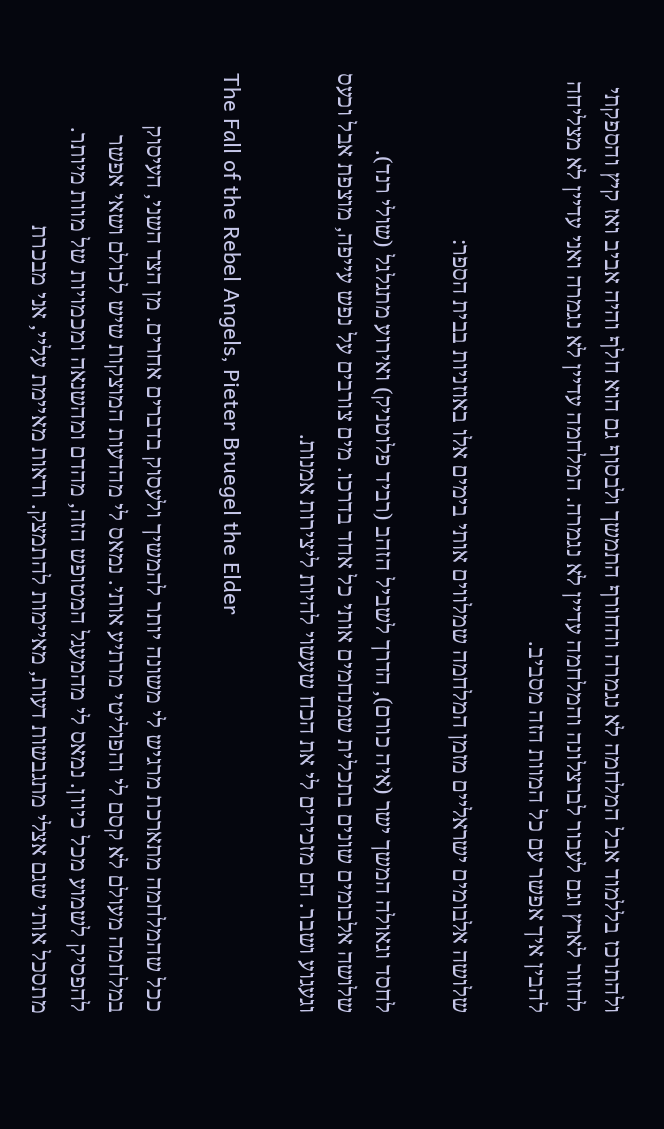ולהתרכז בללמוד אבל המלחמה לא נגמרה והחורף התמשך ולבסוף גם הוא חלף והיה אביב ואז קיץ והספקתי לחזור לארץ וגם לעבור לברצלונה והמלחמה עדיין לא נגמרה. המלחמה עדיין לא נגמרה ואני עדיין לא מצליחה להבין איך אפשר עם כל המוות הזה מסביב.

שלושה אלבומים ישראליים מזמן המלחמה שמלווים אותי בימים אלו באוזניות בבית הספר:

לחסד וגאולה המשך ישר (איה כורם), הדרך לשביל הזהב (רביד פלוטניק) ואירוע מתגלגל (שולי רנד).
שלושה אלבומים שונים בתכלית שמנחמים אותי כל אחד בדרכו. מים צורבים על נפש עייפה, מוצפת אבל וכעס וגעגוע ושבר. הם מזכירים לי את הכח שעשוי להיות ליצירות אמנות.

The Fall of the Rebel Angels, Pieter Bruegel the Elder

ככל שהמלחמה מתארכת מרגיש לי משונה יותר להמשיך ולעסוק בדברים אחרים. מן הצד השני, העיסוק במלחמה מעולם לא קסם לי והפוליטי מרתיע אותי. נמאס לי מהדעות המוצקות שיש לכולם ושאי אפשר להפסיק לשמוע מכל כיוון. נמאס לי מהמעגל המטופש הזה, מהדם ומהשנאה ומכמויות של מוות מיותר. מתסכל אותי שגם אצלי מתגבשות דעות, מאיימות להתמצק. ודאות מאיימת עליי, אני מבכרת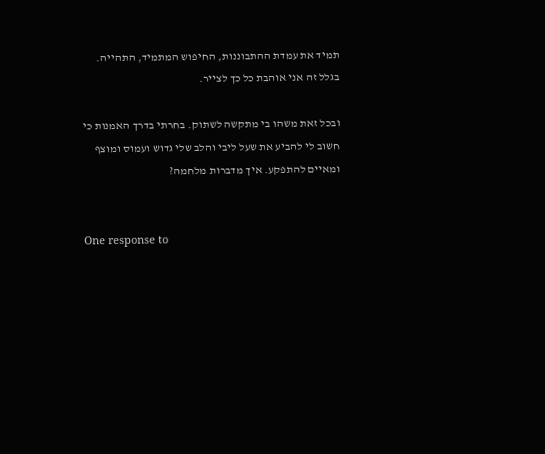תמיד את עמדת ההתבוננות, החיפוש המתמיד, התהייה. בגלל זה אני אוהבת כל כך לצייר.

ובכל זאת משהו בי מתקשה לשתוק. בחרתי בדרך האמנות כי חשוב לי להביע את שעל ליבי והלב שלי גדוש ועמוס ומוצף ומאיים להתפקע. איך מדברות מלחמה?


One response to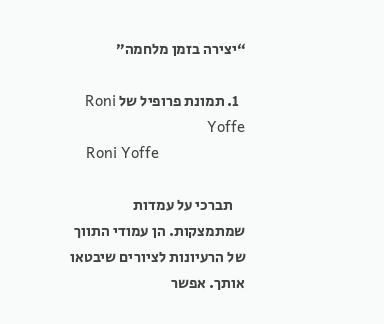“יצירה בזמן מלחמה”

  1. תמונת פרופיל של Roni Yoffe
    Roni Yoffe

    תברכי על עמדות שמתמצקות. הן עמודי התווך של הרעיונות לציורים שיבטאו אותך. אפשר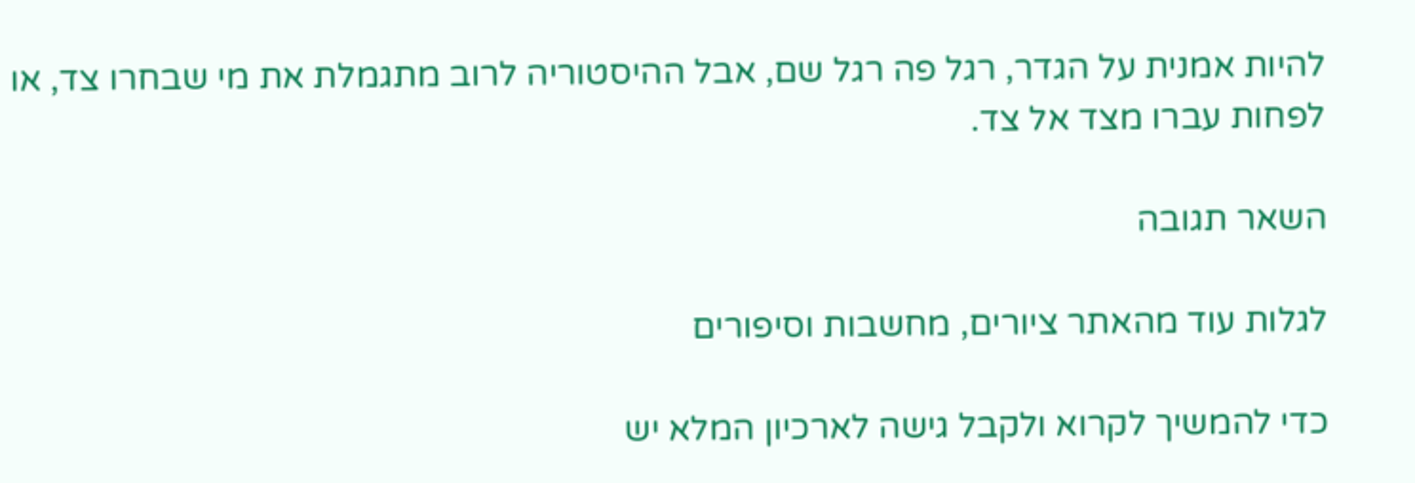להיות אמנית על הגדר, רגל פה רגל שם, אבל ההיסטוריה לרוב מתגמלת את מי שבחרו צד, או לפחות עברו מצד אל צד.

השאר תגובה

לגלות עוד מהאתר ציורים, מחשבות וסיפורים

כדי להמשיך לקרוא ולקבל גישה לארכיון המלא יש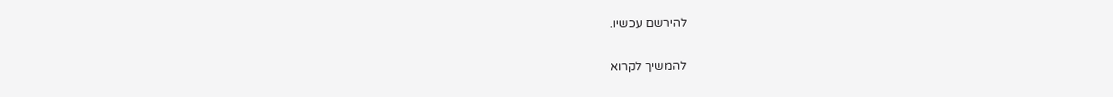להירשם עכשיו.

להמשיך לקרוא